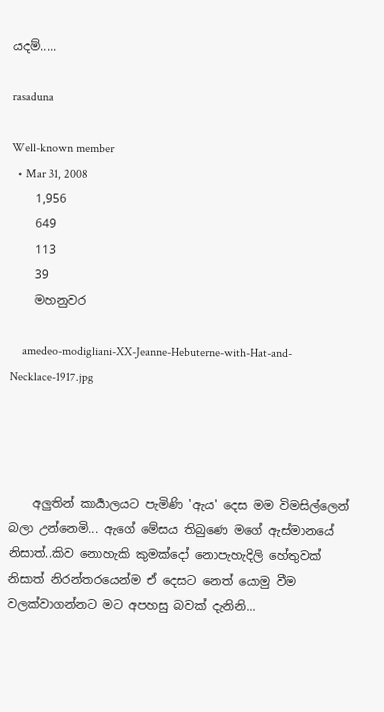යදම්.....

rasaduna

Well-known member
  • Mar 31, 2008
    1,956
    649
    113
    39
    මහනුවර

    amedeo-modigliani-XX-Jeanne-Hebuterne-with-Hat-and-Necklace-1917.jpg




    අලුතින් කාර්‍යාලයට පැමිණි 'ඇය' දෙස මම විමසිල්ලෙන් බලා උන්නෙමි... ඇගේ මේසය තිබුණෙ මගේ ඇස්මානයේ නිසාත්..කිව නොහැකි කුමක්දෝ නොපැහැදිලි හේතුවක් නිසාත් නිරන්තරයෙන්ම ඒ දෙසට නෙත් යොමු වීම වලක්වාගන්නට මට අපහසු බවක් දැනිනි...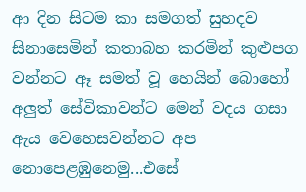ආ දින සිටම කා සමගත් සුහදව සිනාසෙමින් කතාබහ කරමින් කුළුපග වන්නට ඈ සමත් වූ හෙයින් බොහෝ අලුත් සේවිකාවන්ට මෙන් වදය ගසා ඇය වෙහෙසවන්නට අප නොපෙළඹුනෙමු...එසේ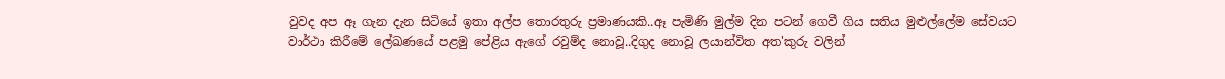වුවද අප ඈ ගැන දැන සිටියේ ඉතා අල්ප තොරතුරු ප්‍රමාණයකි..ඈ පැමිණි මුල්ම දින පටන් ගෙවී ගිය සතිය මුළුල්ලේම සේවයට වාර්ථා කිරීමේ ලේඛණයේ පළමු පේළිය ඇගේ රවුම්ද නොවූ..දිගුද නොවූ ලයාන්විත අත'කුරු වලින්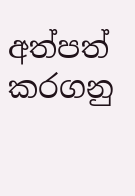අත්පත් කරගනු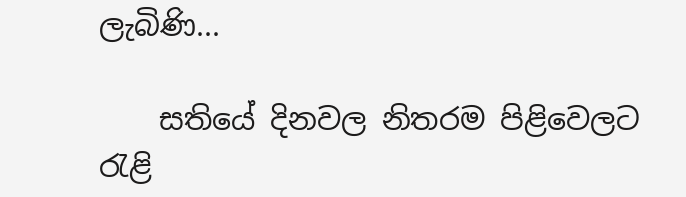ලැබිණි...

    සතියේ දිනවල නිතරම පිළිවෙලට රැළි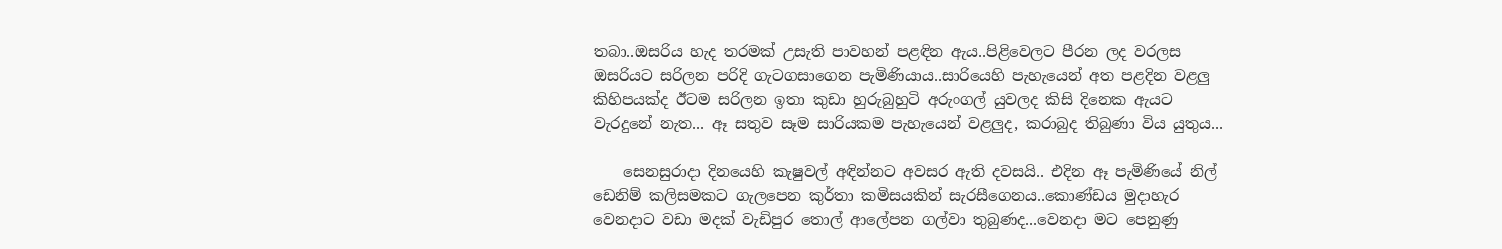තබා..ඔසරිය හැද තරමක් උසැති පාවහන් පළඳින ඇය..පිළිවෙලට පීරන ලද වරලස ඔසරියට සරිලන පරිදි ගැටගසාගෙන පැමිණියාය..සාරියෙහි පැහැයෙන් අත පළදින වළලු කිහිපයක්ද ඊටම සරිලන ඉතා කුඩා හුරුබුහුටි අරුංගල් යුවලද කිසි දිනෙක ඇයට වැරදුනේ නැත... ඈ සතුව සෑම සාරියකම පැහැයෙන් වළලුද, කරාබුද තිබුණා විය යුතුය...

    සෙනසුරාදා දිනයෙහි කැෂුවල් අඳින්නට අවසර ඇති දවසයි.. එදින ඈ පැමිණියේ නිල් ඩෙනිම් කලිසමකට ගැලපෙන කුර්තා කමිසයකින් සැරසීගෙනය..කොණ්ඩය මුදාහැර වෙනදාට වඩා මදක් වැඩිපුර තොල් ආලේපන ගල්වා තුබුණද...වෙනදා මට පෙනුණු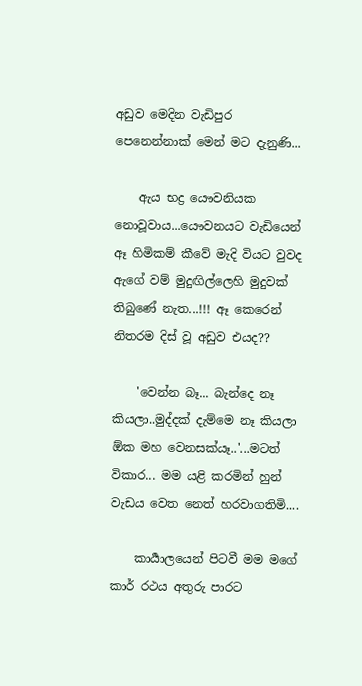අඩුව මෙදින වැඩිපුර පෙනෙන්නාක් මෙන් මට දැනුණි...

    ඇය භද්‍ර යෞවනියක නොවූවාය...යෞවනයට වැඩියෙන් ඈ හිමිකම් කීවේ මැදි වියට වුවද ඇගේ වම් මුදුඟිල්ලෙහි මුදුවක් තිබුණේ නැත...!!! ඈ කෙරෙන් නිතරම දිස් වූ අඩුව එයද??

    'වෙන්න බෑ... බැන්දෙ නෑ කියලා..මුද්දක් දැම්මෙ නෑ කියලා ඕක මහ වෙනසක්යෑ..'...මටත් විකාර... මම යළි කරමින් හුන් වැඩය වෙත නෙත් හරවාගතිමි....

    කාර්‍යාලයෙන් පිටවී මම මගේ කාර් රථය අතුරු පාරට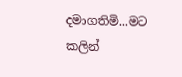දමාගතිමි...මට කලින්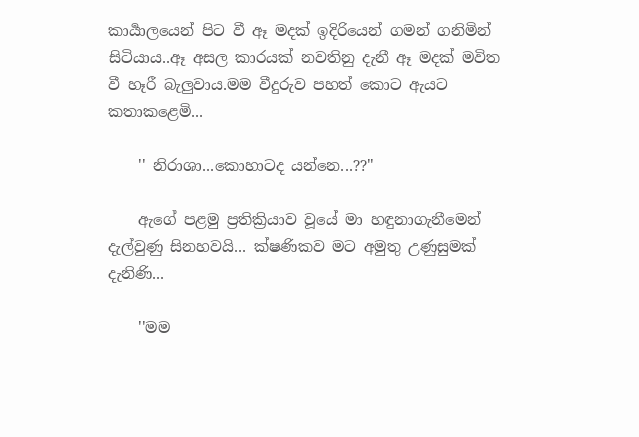කාර්‍යාලයෙන් පිට වී ඈ මදක් ඉදිරියෙන් ගමන් ගනිමින් සිටියාය..ඈ අසල කාරයක් නවතිනු දැනී ඈ මදක් මවිත වී හෑරී බැලුවාය.මම වීදුරුව පහත් කොට ඇයට කතාකළෙමි...

    '' නිරාශා...කොහාටද යන්නෙ...??''

    ඇගේ පළමු ප්‍රතික්‍රියාව වූයේ මා හඳුනාගැනීමෙන් දැල්වුණු සිනහවයි... ක්ෂණිකව මට අමුතු උණුසුමක් දැනිණි...

    ''මම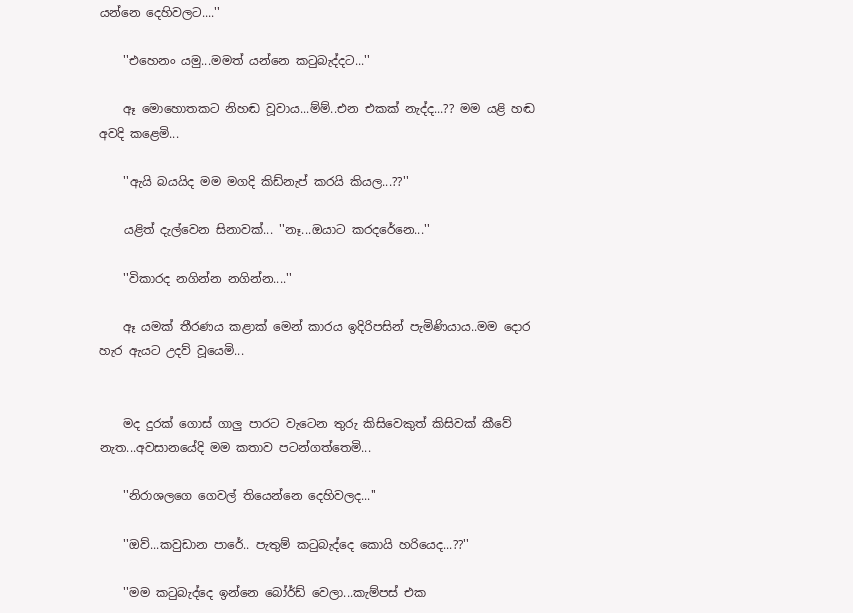යන්නෙ දෙහිවලට....''

    ''එහෙනං යමු...මමත් යන්නෙ කටුබැද්දට...''

    ඈ මොහොතකට නිහඬ වූවාය...ම්ම්..එන එකක් නැද්ද...?? මම යළි හඬ අවදි කළෙමි...

    ''ඇයි බයයිද මම මගදි කිඩ්නැප් කරයි කියල...??''

    යළිත් දැල්වෙන සිනාවක්... ''නෑ...ඔයාට කරදරේනෙ...''

    ''විකාරද නගින්න නගින්න....''

    ඈ යමක් තීරණය කළාක් මෙන් කාරය ඉදිරිපසින් පැමිණියාය..මම දොර හැර ඇයට උදව් වූයෙමි...


    මද දුරක් ගොස් ගාලු පාරට වැටෙන තුරු කිසිවෙකුත් කිසිවක් කීවේ නැත...අවසානයේදි මම කතාව පටන්ගත්තෙමි...

    ''නිරාශලගෙ ගෙවල් තියෙන්නෙ දෙහිවලද...''

    ''ඔව්...කවුඩාන පාරේ.. පැතුම් කටුබැද්දෙ කොයි හරියෙද...??''

    ''මම කටුබැද්දෙ ඉන්නෙ බෝර්ඩ් වෙලා...කැම්පස් එක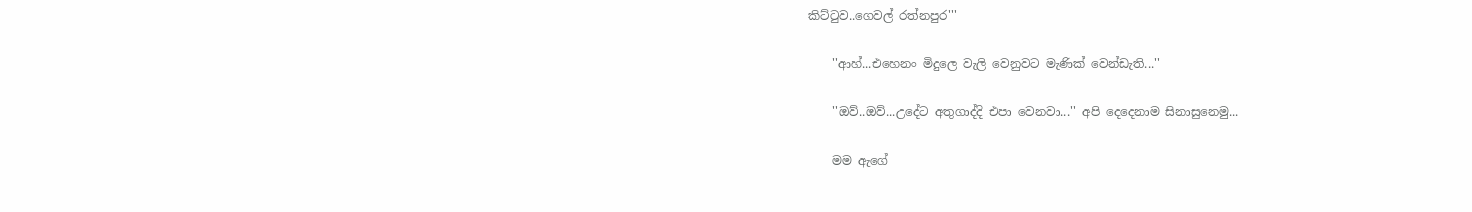කිට්ටුව..ගෙවල් රත්නපුර'''

    ''ආහ්...එහෙනං මිදුලෙ වැලි වෙනුවට මැණික් වෙන්ඩැති...''

    ''ඔව්..ඔව්...උදේට අතුගාද්දි එපා වෙනවා...'' අපි දෙදෙනාම සිනාසුනෙමු...

    මම ඇගේ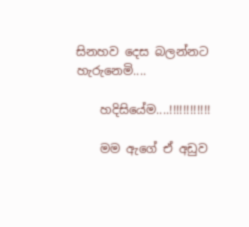සිනහව දෙස බලන්නට හැරුනෙමි....

    හදිසියේම....!!!!!!!!!!!!

    මම ඇගේ ඒ අඩුව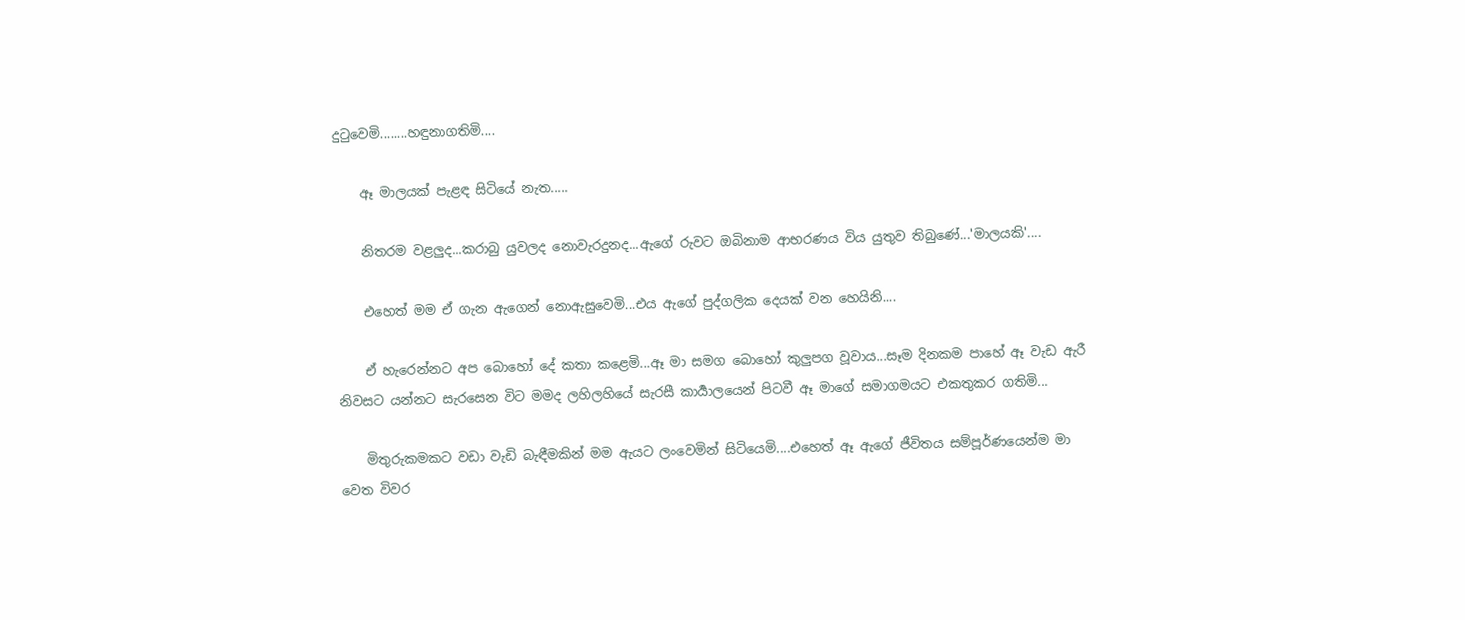දුටුවෙමි........හඳුනාගතිමි....

    ඈ මාලයක් පැළඳ සිටියේ නැත.....

    නිතරම වළලුද...කරාබු යුවලද නොවැරදුනද...ඇගේ රුවට ඔබිනාම ආභරණය විය යුතුව තිබුණේ...'මාලයකි'....

    එහෙත් මම ඒ ගැන ඇගෙන් නොඇසුවෙමි...එය ඇගේ පුද්ගලික දෙයක් වන හෙයිනි....

    ඒ හැරෙන්නට අප බොහෝ දේ කතා කළෙමි...ඈ මා සමග බොහෝ කුලුපග වූවාය...සෑම දිනකම පාහේ ඈ වැඩ ඇරී නිවසට යන්නට සැරසෙන විට මමද ලහිලහියේ සැරසී කාර්‍යාලයෙන් පිටවී ඈ මාගේ සමාගමයට එකතුකර ගතිමි...

    මිතුරුකමකට වඩා වැඩි බැඳීමකින් මම ඇයට ලංවෙමින් සිටියෙමි....එහෙත් ඈ ඇගේ ජීවිතය සම්පූර්ණයෙන්ම මා වෙත විවර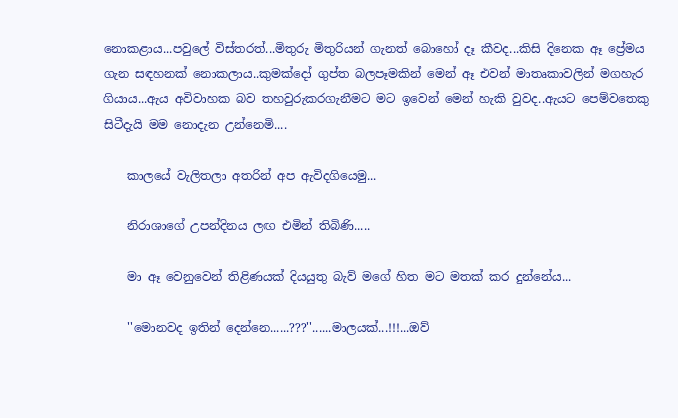නොකළාය...පවුලේ විස්තරත්...මිතුරු මිතුරියන් ගැනත් බොහෝ දෑ කීවද...කිසි දිනෙක ඈ ප්‍රේමය ගැන සඳහනක් නොකලාය..කුමක්දෝ ගුප්ත බලපෑමකින් මෙන් ඈ එවන් මාතෘකාවලින් මගහැර ගියාය...ඇය අවිවාහක බව තහවුරුකරගැනීමට මට ඉවෙන් මෙන් හැකි වුවද..ඇයට පෙම්වතෙකු සිටීදැයි මම නොදැන උන්නෙමි....

    කාලයේ වැලිතලා අතරින් අප ඇවිදගියෙමු...

    නිරාශාගේ උපන්දිනය ලඟ එමින් තිබිණි.....

    මා ඈ වෙනුවෙන් තිළිණයක් දියයුතු බැව් මගේ හිත මට මතක් කර දුන්නේය...

    ''මොනවද ඉතින් දෙන්නෙ......???''......මාලයක්...!!!...ඔව්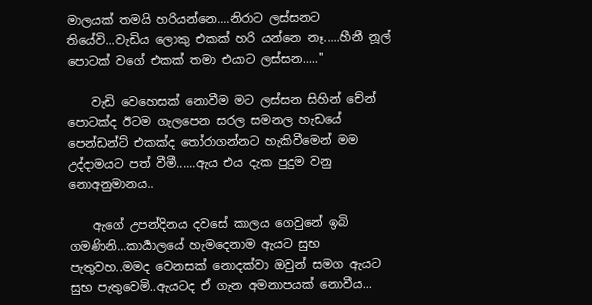මාලයක් තමයි හරියන්නෙ....නිරාට ලස්සනට තියේවි...වැඩිය ලොකු එකක් හරි යන්නෙ නෑ.....හීනී නූල් පොටක් වගේ එකක් තමා එයාට ලස්සන.....''

    වැඩි වෙහෙසක් නොවීම මට ලස්සන සිහින් චේන් පොටක්ද ඊටම ගැලපෙන සරල සමනල හැඩයේ පෙන්ඩන්ට් එකක්ද තෝරාගන්නට හැකිවීමෙන් මම උද්දාමයට පත් වීමී......ඇය එය දැක පුදුම වනු නොඅනුමානය..

    ඇගේ උපන්දිනය දවසේ කාලය ගෙවුනේ ඉබි ගමණිනි...කාර්‍යාලයේ හැමදෙනාම ඇයට සුභ පැතුවහ..මමද වෙනසක් නොදක්වා ඔවුන් සමග ඇයට සුභ පැතුවෙමි..ඇයටද ඒ ගැන අමනාපයක් නොවීය...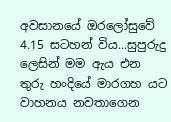අවසානයේ ඔරලෝසුවේ 4.15 සටහන් විය...සුපුරුදු ලෙසින් මම ඇය එන තුරු හංදියේ මාරගහ යට වාහනය නවතාගෙන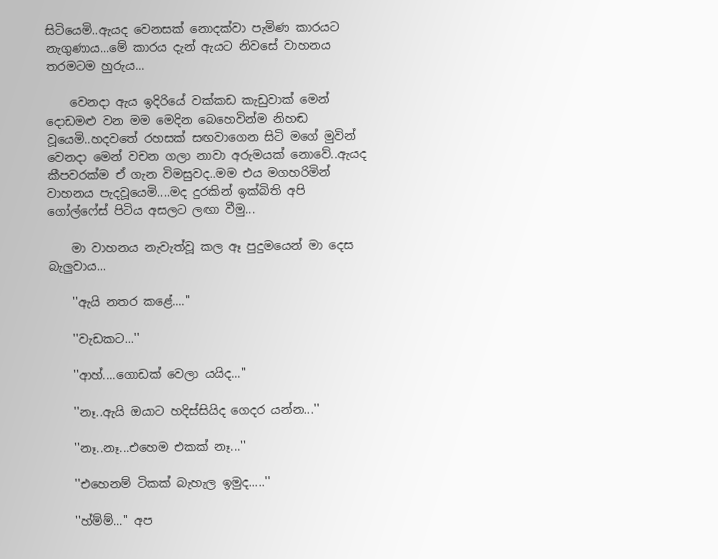සිටියෙමි..ඇයද වෙනසක් නොදක්වා පැමිණ කාරයට නැගුණාය...මේ කාරය දැන් ඇයට නිවසේ වාහනය තරමටම හුරුය...

    වෙනදා ඇය ඉදිරියේ වක්කඩ කැඩුවාක් මෙන් දොඩමළු වන මම මෙදින බෙහෙවින්ම නිහඬ වූයෙමි..හදවතේ රහසක් සඟවාගෙන සිටි මගේ මුවින් වෙනදා මෙන් වචන ගලා නාවා අරුමයක් නොවේ..ඇයද කීපවරක්ම ඒ ගැන විමසුවද..මම එය මගහරිමින් වාහනය පැදවූයෙමි....මද දුරකින් ඉක්බිති අපි ගෝල්ෆේස් පිටිය අසලට ලඟා වීමු...

    මා වාහනය නැවැත්වූ කල ඈ පුදුමයෙන් මා දෙස බැලුවාය...

    ''ඇයි නතර කළේ....''

    ''වැඩකට...''

    ''ආහ්....ගොඩක් වෙලා යයිද...''

    ''නෑ..ඇයි ඔයාට හදිස්සියිද ගෙදර යන්න...''

    ''නෑ..නෑ...එහෙම එකක් නෑ...''

    ''එහෙනම් ටිකක් බැහැල ඉමුද.....''

    ''හ්ම්ම්...'' අප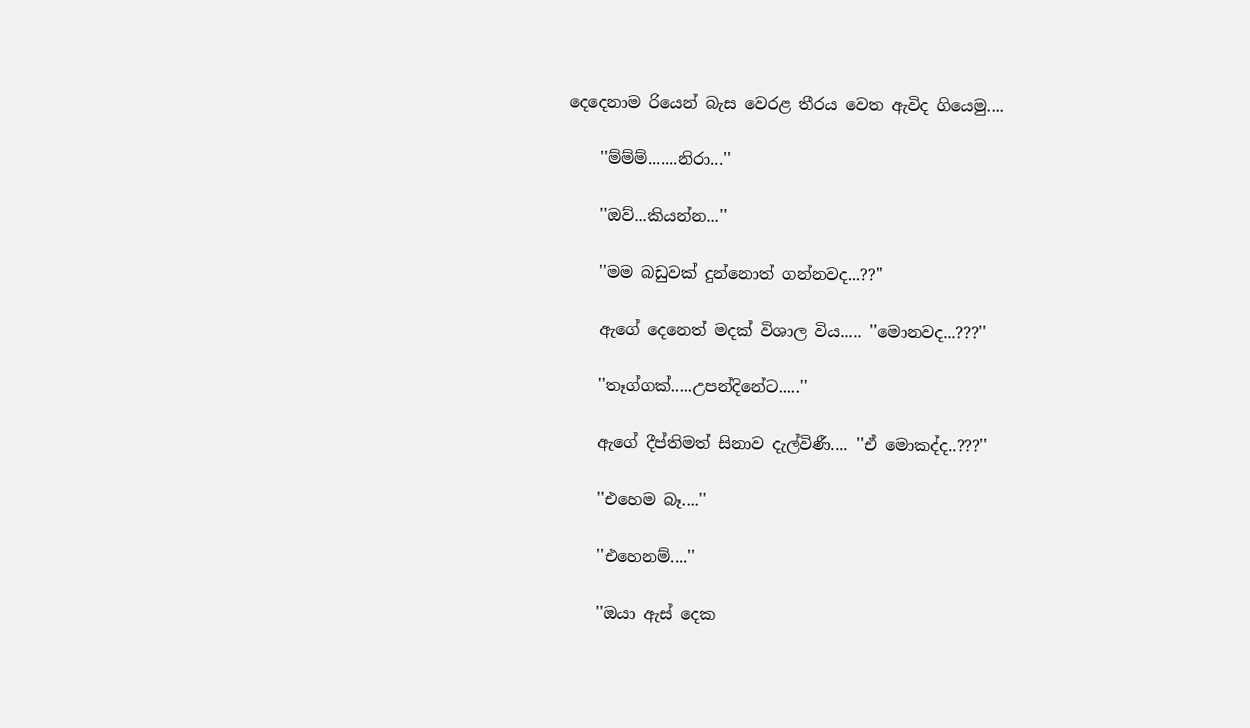දෙදෙනාම රියෙන් බැස වෙරළ තීරය වෙත ඇවිද ගියෙමු....

    ''ම්ම්ම්.......නිරා...''

    ''ඔව්...කියන්න...''

    ''මම බඩුවක් දුන්නොත් ගන්නවද...??''

    ඇගේ දෙනෙත් මදක් විශාල විය..... ''මොනවද...???''

    ''තෑග්ගක්.....උපන්දිනේට.....''

    ඇගේ දීප්තිමත් සිනාව දැල්විණී.... ''ඒ මොකද්ද..???''

    ''එහෙම බෑ....''

    ''එහෙනම්....''

    ''ඔයා ඇස් දෙක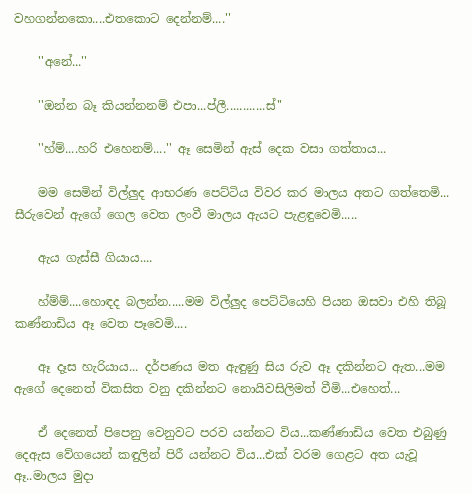වහගන්නකො....එතකොට දෙන්නම්....''

    ''අනේ...''

    ''ඔන්න බෑ කියන්නනම් එපා...ප්ලී............ස්''

    ''හ්ම්....හරි එහෙනම්....'' ඈ සෙමින් ඇස් දෙක වසා ගත්තාය...

    මම සෙමින් විල්ලුද ආභරණ පෙට්ටිය විවර කර මාලය අතට ගත්තෙමි... සීරුවෙන් ඇගේ ගෙල වෙත ලංවී මාලය ඇයට පැළඳුවෙමි.....

    ඇය ගැස්සී ගියාය....

    හ්ම්ම්....හොඳද බලන්න.....මම විල්ලුද පෙට්ටියෙහි පියන ඔසවා එහි තිබූ කණ්නාඩිය ඈ වෙත පෑවෙමි....

    ඈ දෑස හැරියාය... දර්පණය මත ඇඳුණු සිය රුව ඈ දකින්නට ඇත...මම ඇගේ දෙනෙත් විකසිත වනු දකින්නට නොයිවසිලිමත් වීමි...එහෙත්...

    ඒ දෙනෙත් පිපෙනු වෙනුවට පරව යන්නට විය...කණ්ණාඩිය වෙත එබුණු දෙඇස වේගයෙන් කඳුලින් පිරී යන්නට විය...එක් වරම ගෙළට අත යැවූ ඈ..මාලය මුදා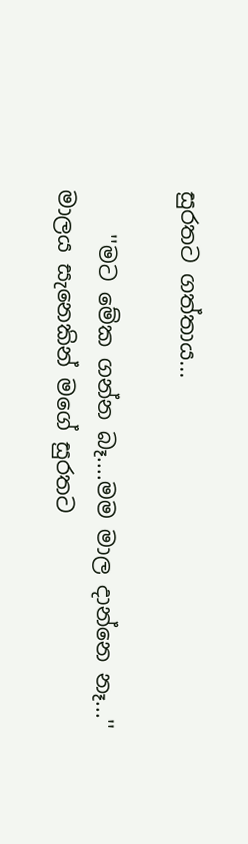සුරතට ගත්තාය...

    ''මට මේක ගන්න බෑ....මම මාල දාන්නෙ නෑ...'' මාලය සැනෙකින් මගේ සුරතට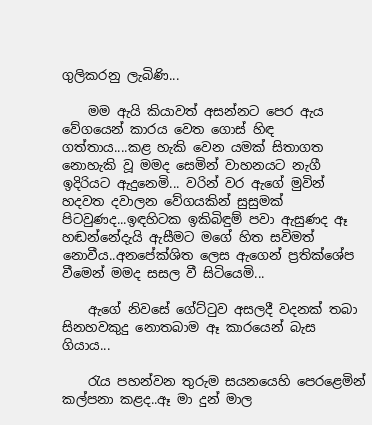ගුලිකරනු ලැබිණි...

    මම ඇයි කියාවත් අසන්නට පෙර ඇය වේගයෙන් කාරය වෙත ගොස් හිඳ ගත්තාය....කළ හැකි වෙන යමක් සිතාගත නොහැකි වූ මමද සෙමින් වාහනයට නැගී ඉදිරියට ඇදුනෙමි... වරින් වර ඇගේ මුවින් හදවත දවාලන වේගයකින් සුසුමක් පිටවුණද...ඉඳහිටක ඉකිබිඳුම් පවා ඇසුණද ඈ හඬන්නේදැයි ඇසීමට මගේ හිත සවිමත් නොවීය..අනපේක්ශිත ලෙස ඇගෙන් ප්‍රතික්ශේප වීමෙන් මමද සසල වී සිටියෙමි...

    ඇගේ නිවසේ ගේට්ටුව අසලදී වදනක් තබා සිනහවකුදු නොතබාම ඈ කාරයෙන් බැස ගියාය...

    රැය පහන්වන තුරුම සයනයෙහි පෙරළෙමින් කල්පනා කළද..ඈ මා දුන් මාල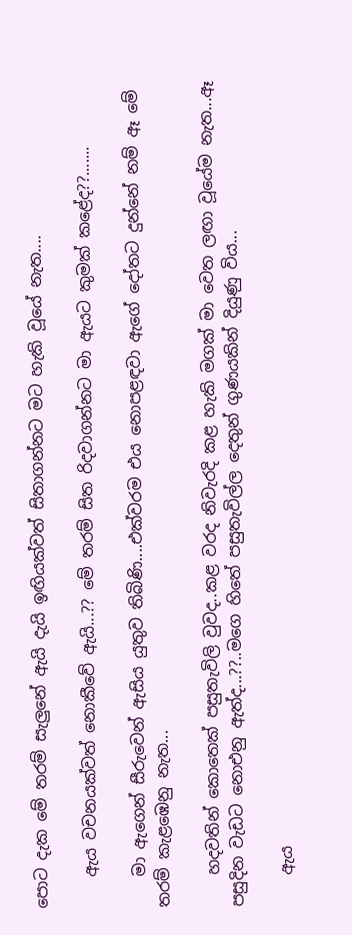පොට දැක මේ තරම් සැලුනේ ඇයි දැයි ඉඟියක්වත් සිතාගන්නට මට හැකි වූයේ නැත....

    ඇය වචනයක්වත් නොකීවේ ඇයි...?? මේ තරම් සිත රිදවාගන්නට මා ඇයට කුමක් කළේද??.......

    මා ඇගෙන් සීරුවෙන් ඇසිය යුතුව තිබිණි....එක්වරම එය නොපළඳවා ඇගේ දෝතට දුන්නේ නම් ඈ මේ තරම් කැළඹෙනු නැත...

    හදවතින් කොතෙක් පසුතැවිලි වුවද..කළ වරද නිවැරදි කළ හැකි මගක් මා වෙත ලඟා වූයේම නැත...ඈ පසුදින වැඩට නොඑනු ඇත්ද...??..මගෙ හිතේ පසුතැවිල්ල දෙතුන් ගුණයකින් දියුණු විය...

    ඇය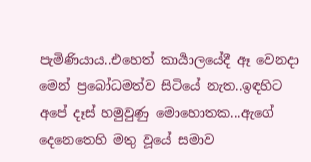පැමිණියාය..එහෙත් කාර්‍යාලයේදී ඈ වෙනදා මෙන් ප්‍රබෝධමත්ව සිටියේ නැත..ඉඳහිට අපේ දෑස් හමුවුණු මොහොතක...ඇගේ දෙනෙතෙහි මතු වූයේ සමාව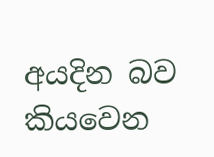අයදින බව කියවෙන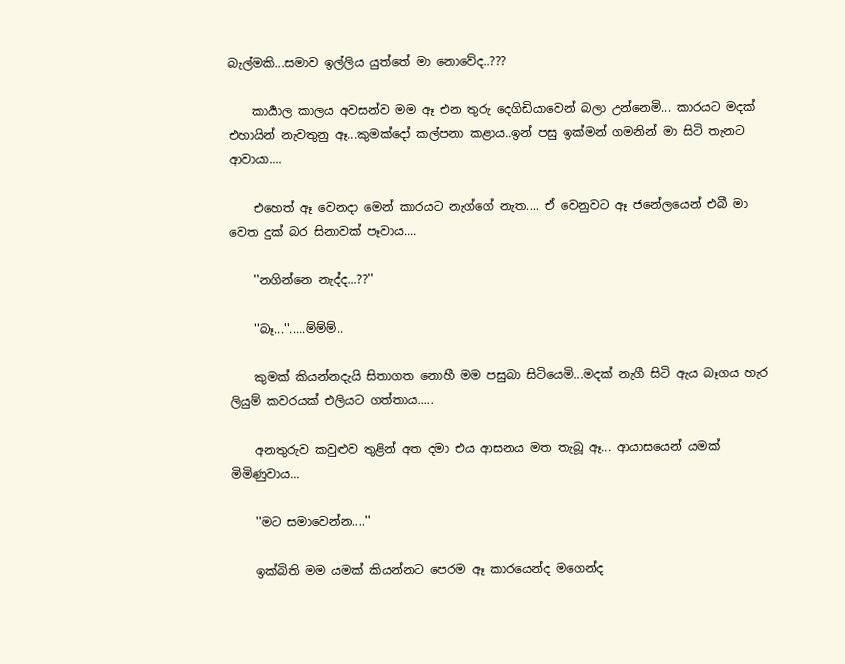බැල්මකි...සමාව ඉල්ලිය යුත්තේ මා නොවේද..???

    කාර්‍යාල කාලය අවසන්ව මම ඈ එන තුරු දෙගිඩියාවෙන් බලා උන්නෙමි... කාරයට මදක් එහායින් නැවතුනු ඈ...කුමක්දෝ කල්පනා කළාය..ඉන් පසු ඉක්මන් ගමනින් මා සිටි තැනට ආවායා....

    එහෙත් ඈ වෙනදා මෙන් කාරයට නැග්ගේ නැත.... ඒ වෙනුවට ඈ ජනේලයෙන් එබී මා වෙත දුක් බර සිනාවක් පෑවාය....

    ''නගින්නෙ නැද්ද...??''

    ''බෑ...''.....ම්ම්ම්..

    කුමක් කියන්නදැයි සිතාගත නොහී මම පසුබා සිටියෙමි...මදක් නැගී සිටි ඇය බෑගය හැර ලියුම් කවරයක් එලියට ගත්තාය.....

    අනතුරුව කවුළුව තුළින් අත දමා එය ආසනය මත තැබූ ඈ... ආයාසයෙන් යමක් මිමිණුවාය...

    ''මට සමාවෙන්න....''

    ඉක්බිති මම යමක් කියන්නට පෙරම ඈ කාරයෙන්ද මගෙන්ද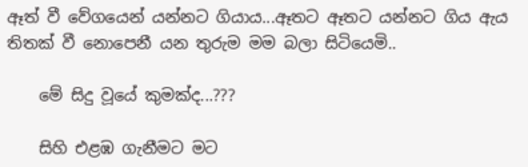ඈත් වී වේගයෙන් යන්නට ගියාය...ඈතට ඈතට යන්නට ගිය ඇය තිතක් වී නොපෙනී යන තුරුම මම බලා සිටියෙමි..

    මේ සිදු වූයේ කුමක්ද...???

    සිහි එළඹ ගැනීමට මට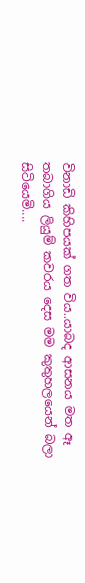විනාඩි කිහිපයක් ගත විය..යාබද ආසනය මත ඈ තබාගිය ලියුම් කවරය දෙස මම කුතුහලයෙන් බලා සිටියෙමි....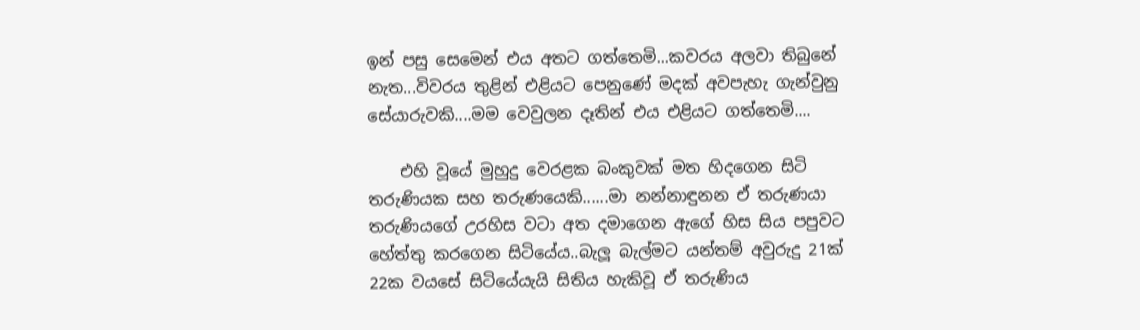ඉන් පසු සෙමෙන් එය අතට ගත්තෙමි...කවරය අලවා තිබුනේ නැත...විවරය තුළින් එළියට පෙනුණේ මදක් අවපැහැ ගැන්වුනු සේයාරුවකි....මම වෙවුලන දෑතින් එය එළියට ගත්තෙමි....

    එහි වූයේ මුහුදු වෙරළක බංකුවක් මත හිදගෙන සිටි තරුණියක සහ තරුණයෙකි......මා නන්නාඳුනන ඒ තරුණයා තරුණියගේ උරහිස වටා අත දමාගෙන ඇගේ හිස සිය පපුවට හේත්තු කරගෙන සිටියේය..බැලූ බැල්මට යන්තම් අවුරුදු 21ක් 22ක වයසේ සිටියේයැයි සිතිය හැකිවූ ඒ තරුණිය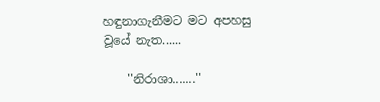හඳුනාගැනීමට මට අපහසු වූයේ නැත......

    ''නිරාශා.......''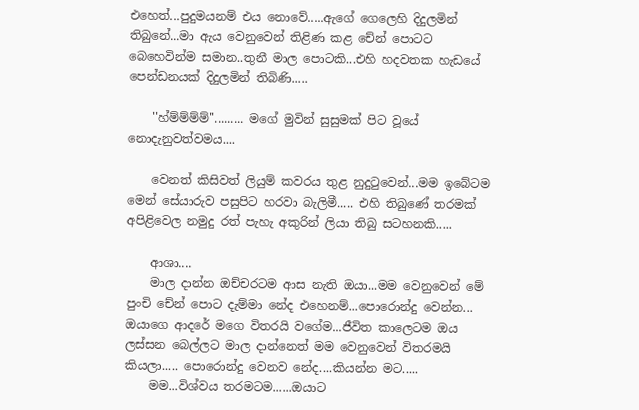එහෙත්...පුදුමයනම් එය නොවේ.....ඇගේ ගෙලෙහි දිදුලමින් තිබුනේ...මා ඇය වෙනුවෙන් තිළිණ කළ චේන් පොටට බෙහෙවින්ම සමාන..තුනී මාල පොටකි...එහි හදවතක හැඩයේ පෙන්ඩනයක් දිදුලමින් තිබිණි.....

    ''හ්ම්ම්ම්ම්''......... මගේ මුවින් සුසුමක් පිට වූයේ නොදැනුවත්වමය....

    වෙනත් කිසිවත් ලියුම් කවරය තුළ නුදුටුවෙන්...මම ඉබේටම මෙන් සේයාරුව පසුපිට හරවා බැලිමී..... එහි තිබුණේ තරමක් අපිළිවෙල නමුදු රත් පැහැ අකුරින් ලියා තිබු සටහනකි.....

    ආශා....
    මාල දාන්න ඔච්චරටම ආස නැති ඔයා...මම වෙනුවෙන් මේ පුංචි චේන් පොට දැම්මා නේද එහෙනම්...පොරොන්දු වෙන්න... ඔයාගෙ ආදරේ මගෙ විතරයි වගේම...ජීවිත කාලෙටම ඔය ලස්සන බෙල්ලට මාල දාන්නෙත් මම වෙනුවෙන් විතරමයි කියලා..... පොරොන්දු වෙනව නේද....කියන්න මට.....
    මම...විශ්වය තරමටම......ඔයාට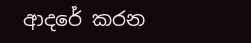ආදරේ කරන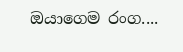ඔයාගෙම රංග....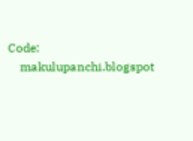Code:
    makulupanchi.blogspot